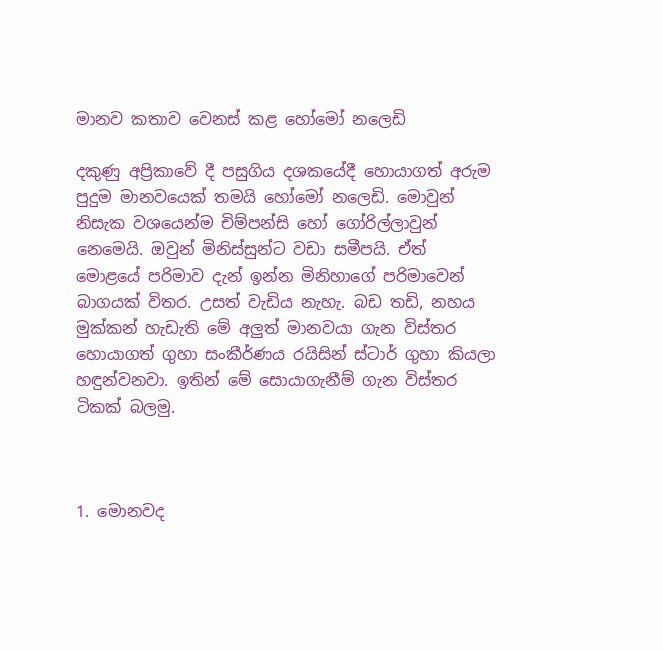මානව කතාව වෙනස් කළ හෝමෝ නලෙඩි

දකුණු අප්‍රිකාවේ දී පසුගිය දශකයේදී හොයාගත් අරුම පුදුම මානවයෙක් තමයි හෝමෝ නලෙඩි. මොවුන් නිසැක වශයෙන්ම චිම්පන්සි හෝ ගෝරිල්ලාවුන් නෙමෙයි. ඔවුන් මිනිස්සුන්ට වඩා සමීපයි. ඒත් මොළයේ පරිමාව දැන් ඉන්න මිනිහාගේ පරිමාවෙන් බාගයක් විතර. උසත් වැඩිය නැහැ. බඩ තඩි, නහය මුක්කන් හැඩැති මේ අලුත් මානවයා ගැන විස්තර හොයාගත් ගුහා සංකීර්ණය රයිසින් ස්ටාර් ගුහා කියලා හඳුන්වනවා. ඉතින් මේ සොයාගැනීම් ගැන විස්තර ටිකක් බලමු.



1. මොනවද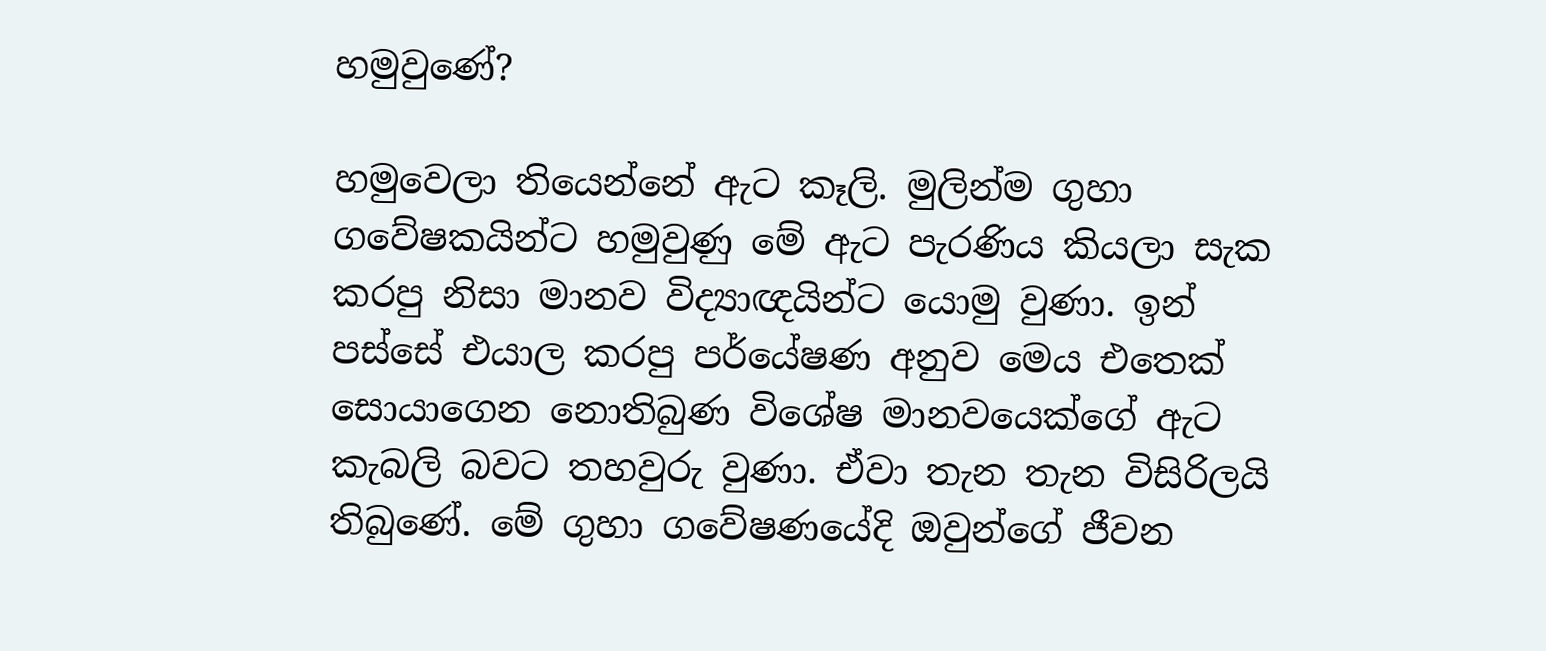හමුවුණේ?

හමුවෙලා තියෙන්නේ ඇට කෑලි. මුලින්ම ගුහා ගවේෂකයින්ට හමුවුණු මේ ඇට පැරණිය කියලා සැක කරපු නිසා මානව විද්‍යාඥයින්ට යොමු වුණා. ඉන් පස්සේ එයාල කරපු පර්යේෂණ අනුව මෙය එතෙක් සොයාගෙන නොතිබුණ විශේෂ මානවයෙක්ගේ ඇට කැබලි බවට තහවුරු වුණා. ඒවා තැන තැන විසිරිලයි තිබුණේ. මේ ගුහා ගවේෂණයේදි ඔවුන්ගේ ජීවන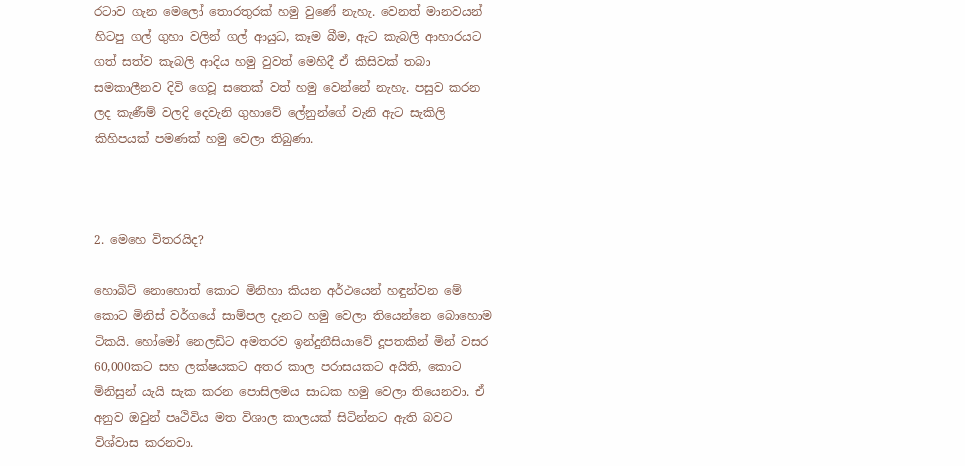රටාව ගැන මෙලෝ තොරතුරක් හමු වුණේ නැහැ. වෙනත් මානවයන් හිටපු ගල් ගුහා වලින් ගල් ආයුධ, කෑම බීම, ඇට කැබලි ආහාරයට ගත් සත්ව කැබලි ආදිය හමු වුවත් මෙහිදී ඒ කිසිවක් තබා සමකාලීනව දිවි ගෙවූ සතෙක් වත් හමු වෙන්නේ නැහැ. පසුව කරන ලද කැණීම් වලදි දෙවැනි ගුහාවේ ලේනුන්ගේ වැනි ඇට සැකිලි කිහිපයක් පමණක් හමු වෙලා තිබුණා.



2. මෙහෙ විතරයිද?

හොබිට් නොහොත් කොට මිනිහා කියන අර්ථයෙන් හඳුන්වන මේ කොට මිනිස් වර්ගයේ සාම්පල දැනට හමු වෙලා තියෙන්නෙ බොහොම ටිකයි. හෝමෝ නෙලඩිට අමතරව ඉන්දුනීසියාවේ දූපතකින් මින් වසර 60,000කට සහ ලක්ෂයකට අතර කාල පරාසයකට අයිති, කොට මිනිසුන් යැයි සැක කරන පොසිලමය සාධක හමු වෙලා තියෙනවා. ඒ අනුව ඔවුන් පෘථිවිය මත විශාල කාලයක් සිටින්නට ඇති බවට විශ්වාස කරනවා.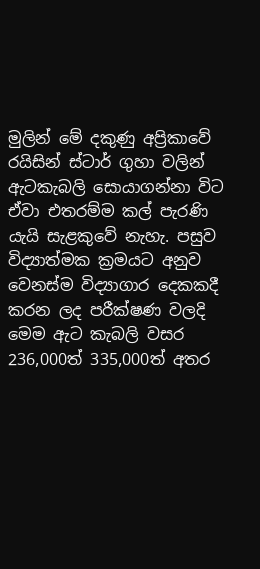මුලින් මේ දකුණු අප්‍රිකාවේ රයිසින් ස්ටාර් ගුහා වලින් ඇටකැබලි සොයාගන්නා විට ඒවා එතරම්ම කල් පැරණි යැයි සැළකුවේ නැහැ. පසුව විද්‍යාත්මක ක්‍රමයට අනුව වෙනස්ම විද්‍යාගාර දෙකකදී කරන ලද පරීක්ෂණ වලදි මෙම ඇට කැබලි වසර 236,000ත් 335,000ත් අතර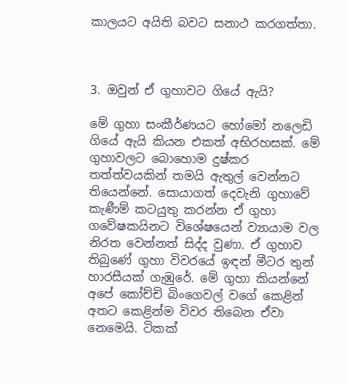කාලයට අයිති බවට සනාථ කරගත්තා.



3. ඔවුන් ඒ ගුහාවට ගියේ ඇයි?

මේ ගුහා සංකීර්ණයට හෝමෝ නලෙඩි ගියේ ඇයි කියන එකත් අභිරහසක්. මේ ගුහාවලට බොහොම දුෂ්කර තත්ත්වයකින් තමයි ඇතුල් වෙන්නට තියෙන්නේ. සොයාගත් දෙවැනි ගුහාවේ කැණීම් කටයුතු කරන්න ඒ ගුහා ගවේෂකයිනට විශේෂයෙන් ව්‍යායාම වල නිරත වෙන්නත් සිද්ද වුණා. ඒ ගුහාව තිබුණේ ගුහා විවරයේ ඉඳන් මීටර තුන් හාරසීයක් ගැඹුරේ. මේ ගුහා කියන්නේ අපේ කෝච්චි බිංගෙවල් වගේ කෙළින් අතට කෙළින්ම විවර තිබෙන ඒවා නෙමෙයි. ටිකක්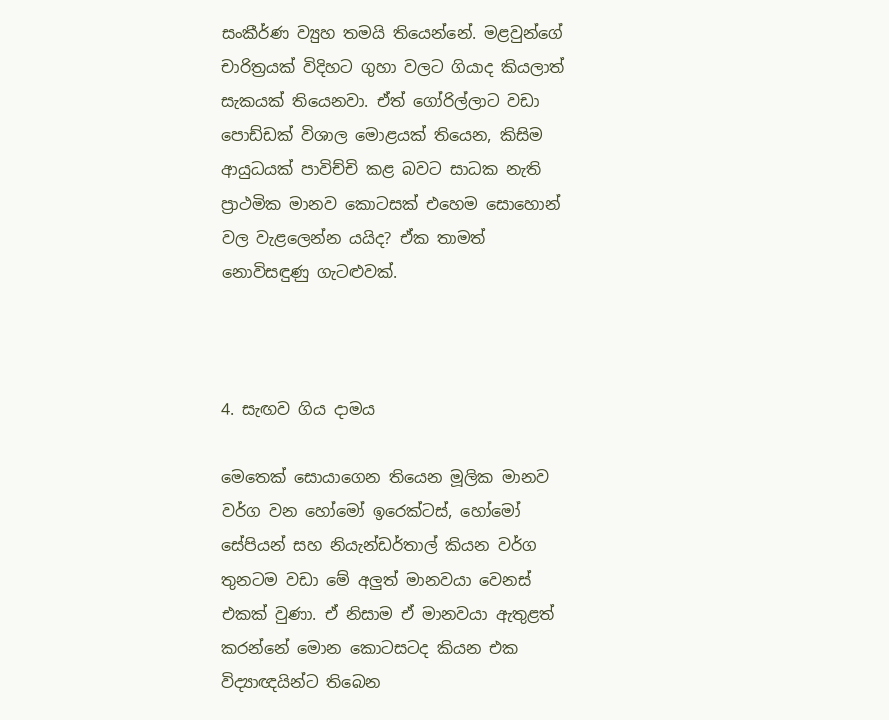සංකීර්ණ ව්‍යුහ තමයි තියෙන්නේ. මළවුන්ගේ චාරිත්‍රයක් විදිහට ගුහා වලට ගියාද කියලාත් සැකයක් තියෙනවා. ඒත් ගෝරිල්ලාට වඩා පොඩ්ඩක් විශාල මොළයක් තියෙන, කිසිම ආයුධයක් පාවිච්චි කළ බවට සාධක නැති ප්‍රාථමික මානව කොටසක් එහෙම සොහොන් වල වැළලෙන්න යයිද? ඒක තාමත් නොවිසඳුණු ගැටළුවක්.



4. සැඟව ගිය දාමය

මෙතෙක් සොයාගෙන තියෙන මූලික මානව වර්ග වන හෝමෝ ඉරෙක්ටස්, හෝමෝ සේපියන් සහ නියැන්ඩර්තාල් කියන වර්ග තුනටම වඩා මේ අලුත් මානවයා වෙනස් එකක් වුණා. ඒ නිසාම ඒ මානවයා ඇතුළත් කරන්නේ මොන කොටසටද කියන එක විද්‍යාඥයින්ට තිබෙන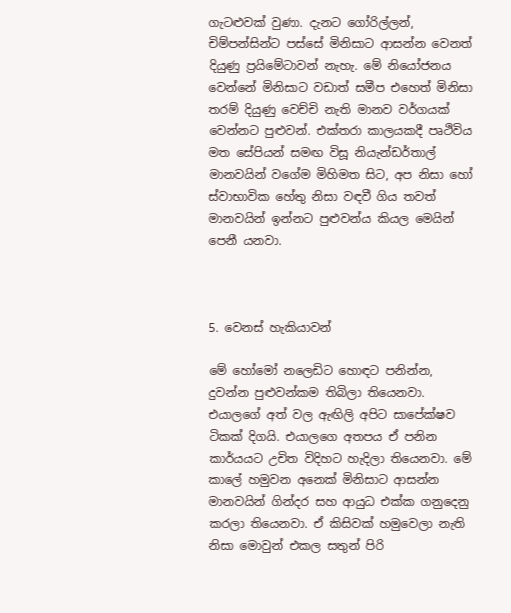ගැටළුවක් වුණා. දැනට ගෝරිල්ලන්, චිම්පන්සින්ට පස්සේ මිනිසාට ආසන්න වෙනත් දියුණු ප්‍රයිමේටාවන් නැහැ. මේ නියෝජනය වෙන්නේ මිනිසාට වඩාත් සමීප එහෙත් මිනිසා තරම් දියුණු වෙච්චි නැති මානව වර්ගයක් වෙන්නට පුළුවන්. එක්තරා කාලයකදී පෘථිවිය මත සේපියන් සමඟ විසූ නියැන්ඩර්තාල් මානවයින් වගේම මිහිමත සිට, අප නිසා හෝ ස්වාභාවික හේතු නිසා වඳවී ගිය තවත් මානවයින් ඉන්නට පුළුවන්ය කියල මෙයින් පෙනී යනවා.



5. වෙනස් හැකියාවන්

මේ හෝමෝ නලෙඩිට හොඳට පනින්න, දුවන්න පුළුවන්කම තිබිලා තියෙනවා. එයාලගේ අත් වල ඇඟිලි අපිට සාපේක්ෂව ටිකක් දිගයි. එයාලගෙ අතපය ඒ පනින කාර්යයට උචිත විදිහට හැදිලා තියෙනවා. මේ කාලේ හමුවන අනෙක් මිනිසාට ආසන්න මානවයින් ගින්දර සහ ආයුධ එක්ක ගනුදෙනු කරලා තියෙනවා. ඒ කිසිවක් හමුවෙලා නැති නිසා මොවුන් එකල සතුන් පිරි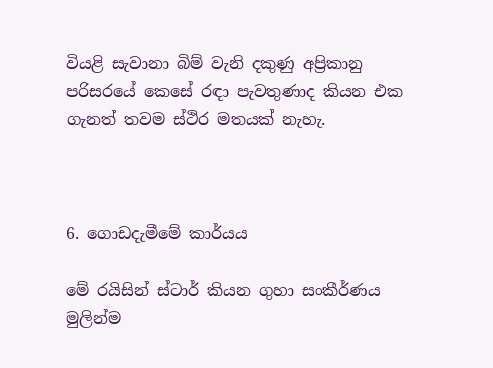වියළි සැවානා බිම් වැනි දකුණු අප්‍රිකානු පරිසරයේ කෙසේ රඳා පැවතුණාද කියන එක ගැනත් තවම ස්ථිර මතයක් නැහැ.



6. ගොඩදැමීමේ කාර්යය

මේ රයිසින් ස්ටාර් කියන ගුහා සංකීර්ණය මුලින්ම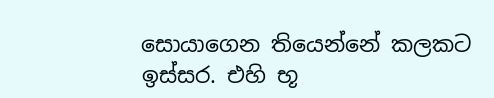සොයාගෙන තියෙන්නේ කලකට ඉස්සර. එහි භූ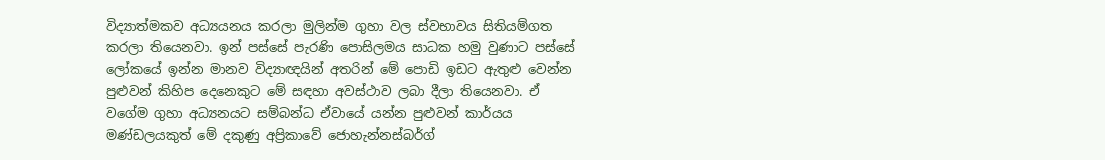විද්‍යාත්මකව අධ්‍යයනය කරලා මුලින්ම ගුහා වල ස්වභාවය සිතියම්ගත කරලා තියෙනවා. ඉන් පස්සේ පැරණි පොසිලමය සාධක හමු වුණාට පස්සේ ලෝකයේ ඉන්න මානව විද්‍යාඥයින් අතරින් මේ පොඩි ඉඩට ඇතුළු වෙන්න පුළුවන් කිහිප දෙනෙකුට මේ සඳහා අවස්ථාව ලබා දීලා තියෙනවා. ඒ වගේම ගුහා අධ්‍යනයට සම්බන්ධ ඒවායේ යන්න පුළුවන් කාර්යය මණ්ඩලයකුත් මේ දකුණු අප්‍රිකාවේ ජොහැන්නස්බර්ග්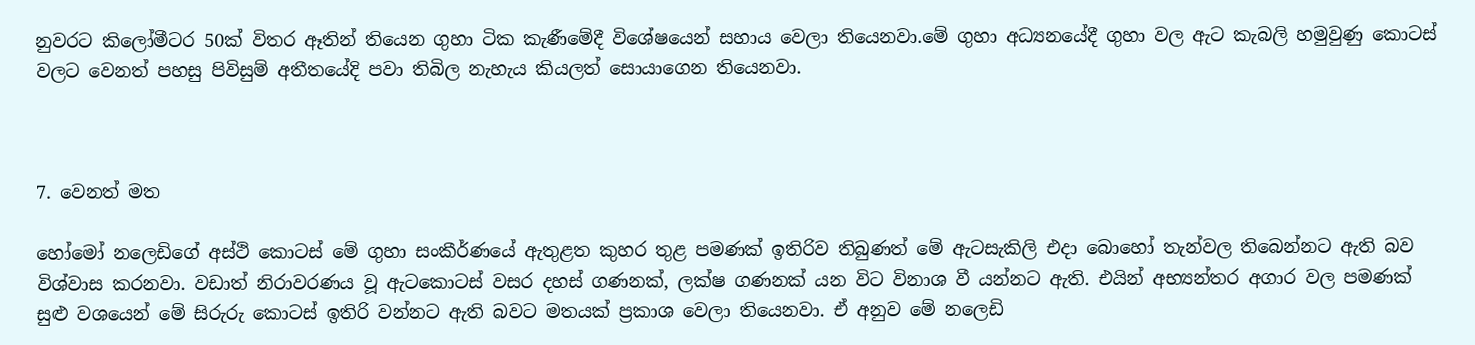නුවරට කිලෝමීටර 50ක් විතර ඈතින් තියෙන ගුහා ටික කැණීමේදී විශේෂයෙන් සහාය වෙලා තියෙනවා.මේ ගුහා අධ්‍යනයේදී ගුහා වල ඇට කැබලි හමුවුණු කොටස් වලට වෙනත් පහසු පිවිසුම් අතීතයේදි පවා තිබිල නැහැය කියලත් සොයාගෙන තියෙනවා.



7. වෙනත් මත

හෝමෝ නලෙඩිගේ අස්ථි කොටස් මේ ගුහා සංකීර්ණයේ ඇතුළත කුහර තුළ පමණක් ඉතිරිව තිබුණත් මේ ඇටසැකිලි එදා බොහෝ තැන්වල තිබෙන්නට ඇති බව විශ්වාස කරනවා. වඩාත් නිරාවරණය වූ ඇටකොටස් වසර දහස් ගණනක්, ලක්ෂ ගණනක් යන විට විනාශ වී යන්නට ඇති. එයින් අභ්‍යන්තර අගාර වල පමණක් සුළු වශයෙන් මේ සිරුරු කොටස් ඉතිරි වන්නට ඇති බවට මතයක් ප්‍රකාශ වෙලා තියෙනවා. ඒ අනුව මේ නලෙඩි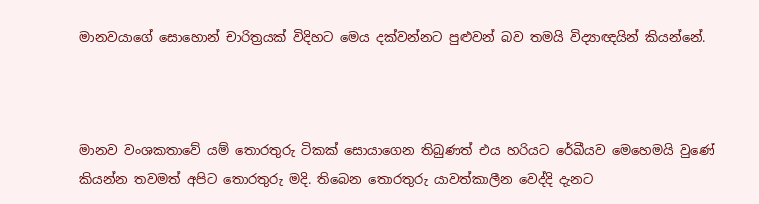මානවයාගේ සොහොන් චාරිත්‍රයක් විදිහට මෙය දක්වන්නට පුළුවන් බව තමයි විද්‍යාඥයින් කියන්නේ.



මානව වංශකතාවේ යම් තොරතුරු ටිකක් සොයාගෙන තිබුණත් එය හරියට රේඛීයව මෙහෙමයි වුණේ කියන්න තවමත් අපිට තොරතුරු මදි. තිබෙන තොරතුරු යාවත්කාලීන වෙද්දි දැනට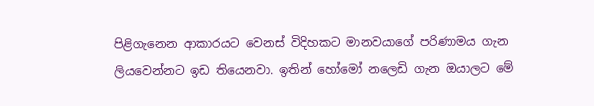පිළිගැනෙන ආකාරයට වෙනස් විදිහකට මානවයාගේ පරිණාමය ගැන ලියවෙන්නට ඉඩ තියෙනවා. ඉතින් හෝමෝ නලෙඩි ගැන ඔයාලට මේ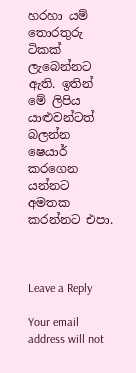හරහා යම් තොරතුරු ටිකක් ලැබෙන්නට ඇති. ඉතින් මේ ලිපිය යාළුවන්ටත් බලන්න ෂෙයාර් කරගෙන යන්නට අමතක කරන්නට එපා.



Leave a Reply

Your email address will not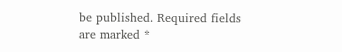be published. Required fields are marked *